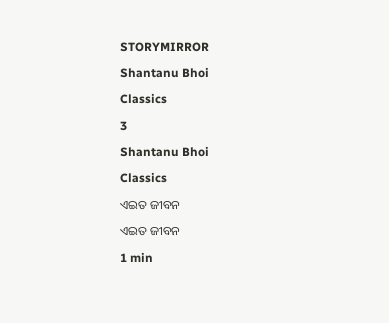STORYMIRROR

Shantanu Bhoi

Classics

3

Shantanu Bhoi

Classics

ଏଇତ ଜୀବନ

ଏଇତ ଜୀବନ

1 min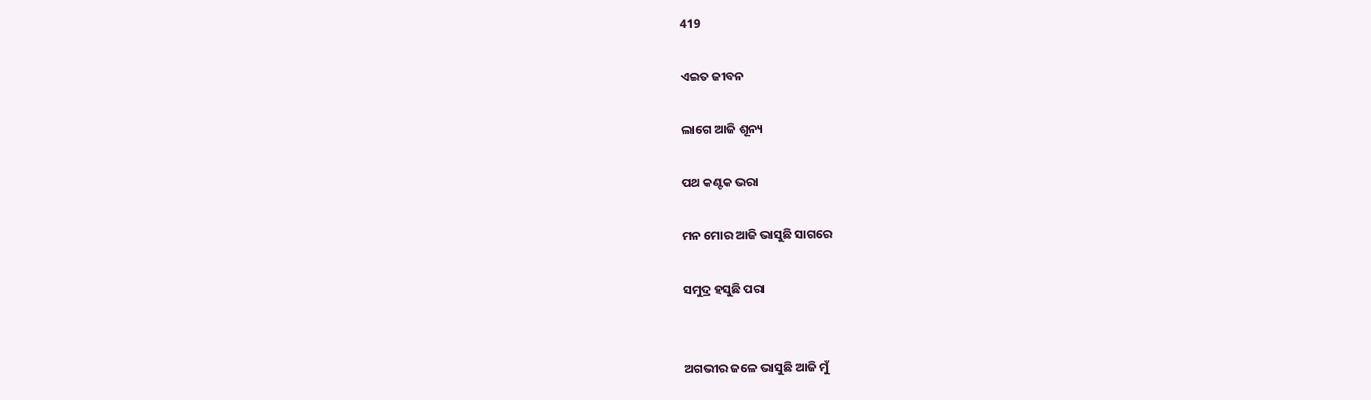419

ଏଇତ ଜୀବନ

ଲାଗେ ଆଜି ଶୂନ୍ୟ

ପଥ କଣ୍ଟକ ଭରା

ମନ ମୋର ଆଜି ଭାସୁଛି ସାଗରେ

ସମୁଦ୍ର ହସୁଛି ପରା


ଅଗଭୀର ଜଳେ ଭାସୁଛି ଆଜି ମୁଁ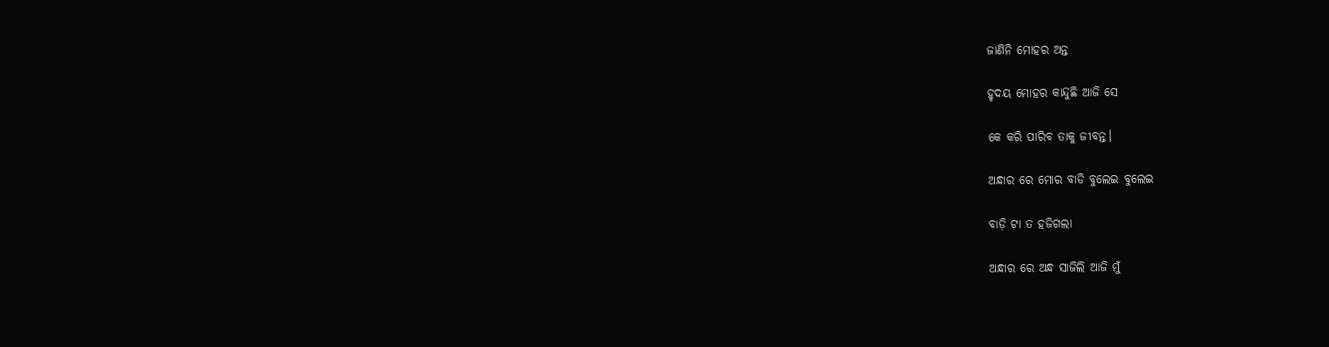ଜାଣିନି ମୋହର ଅନ୍ତ

ହୃଦୟ ମୋହର କାନ୍ଦୁଛି ଆଜି ସେ

କେ କରି ପାରିବ ତାକୁ ଜୀବନ୍ତ।

ଅନ୍ଧାର ରେ ମୋର ବାଡି ବୁଲେଇ ବୁଲେଇ

ବାଡ଼ି ଟା ତ ହଜିଗଲା

ଅନ୍ଧାର ରେ ଅନ୍ଧ ସାଜିଲି ଆଜି ମୁଁ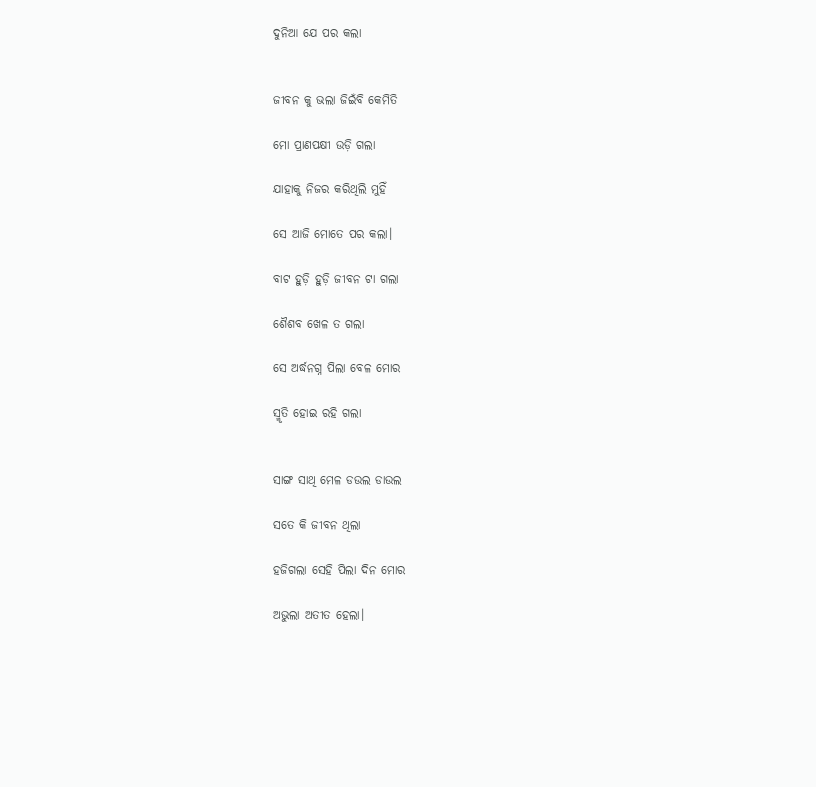ଦୁନିଆ ଯେ ପର କଲା


ଜୀବନ କୁ ଭଲା ଜିଇଁବି କେମିତି

ମୋ ପ୍ରାଣପକ୍ଷୀ ଉଡ଼ି ଗଲା

ଯାହାକୁ ନିଜର କରିଥିଲି ମୁହିଁ

ସେ ଆଜି ମୋତେ ପର କଲା।

ବାଟ ହୁଡ଼ି ହୁଡ଼ି ଜୀବନ ଟା ଗଲା

ଶୈଶବ ଖେଳ ତ ଗଲା

ସେ ଅର୍ଦ୍ଧନଗ୍ନ ପିଲା ବେଳ ମୋର

ସ୍ମୃତି ହୋଇ ରହି ଗଲା


ସାଙ୍ଗ ସାଥି ମେଳ ଡଉଲ ଡାଉଲ

ସତେ କି ଜୀବନ ଥିଲା

ହଜିଗଲା ସେହି ପିଲା ଦିନ ମୋର

ଅଭୁଲା ଅତୀତ ହେଲା।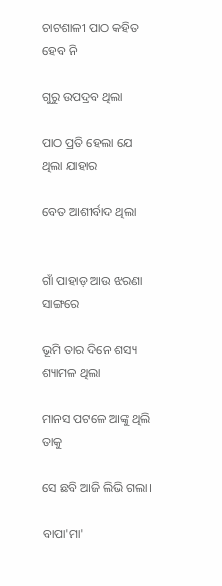ଚାଟଶାଳୀ ପାଠ କହିତ ହେବ ନି

ଗୁରୁ ଉପଦ୍ରବ ଥିଲା

ପାଠ ପ୍ରତି ହେଲା ଯେ ଥିଲା ଯାହାର

ବେତ ଆଶୀର୍ବାଦ ଥିଲା


ଗାଁ ପାହାଡ଼ ଆଉ ଝରଣା ସାଙ୍ଗରେ

ଭୂମି ତାର ଦିନେ ଶସ୍ୟ ଶ୍ୟାମଳ ଥିଲା

ମାନସ ପଟଳେ ଆଙ୍କୁ ଥିଲି ତାକୁ

ସେ ଛବି ଆଜି ଲିଭି ଗଲା।

ବାପା'ମା'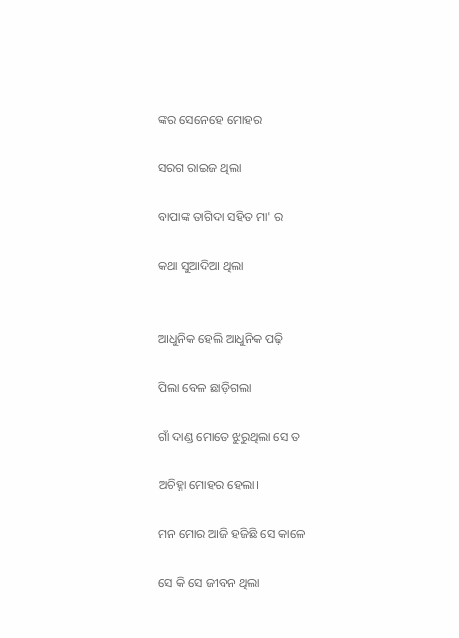ଙ୍କର ସେନେହେ ମୋହର

ସରଗ ରାଇଜ ଥିଲା

ବାପାଙ୍କ ତାଗିଦା ସହିତ ମା' ର

କଥା ସୁଆଦିଆ ଥିଲା


ଆଧୁନିକ ହେଲି ଆଧୁନିକ ପଢ଼ି

ପିଲା ବେଳ ଛାଡ଼ିଗଲା

ଗାଁ ଦାଣ୍ଡ ମୋତେ ଝୁରୁଥିଲା ସେ ତ

ଅଚିହ୍ନା ମୋହର ହେଲା।

ମନ ମୋର ଆଜି ହଜିଛି ସେ କାଳେ

ସେ କି ସେ ଜୀବନ ଥିଲା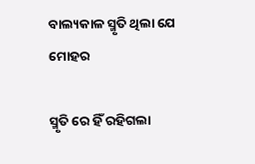ବାଲ୍ୟକାଳ ସ୍ମୃତି ଥିଲା ଯେ ମୋହର

ସ୍ମୃତି ରେ ହିଁ ରହିଗଲା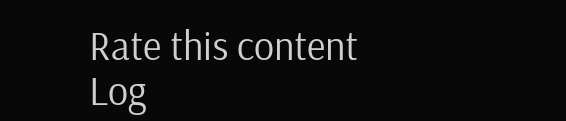Rate this content
Log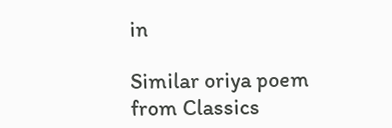in

Similar oriya poem from Classics